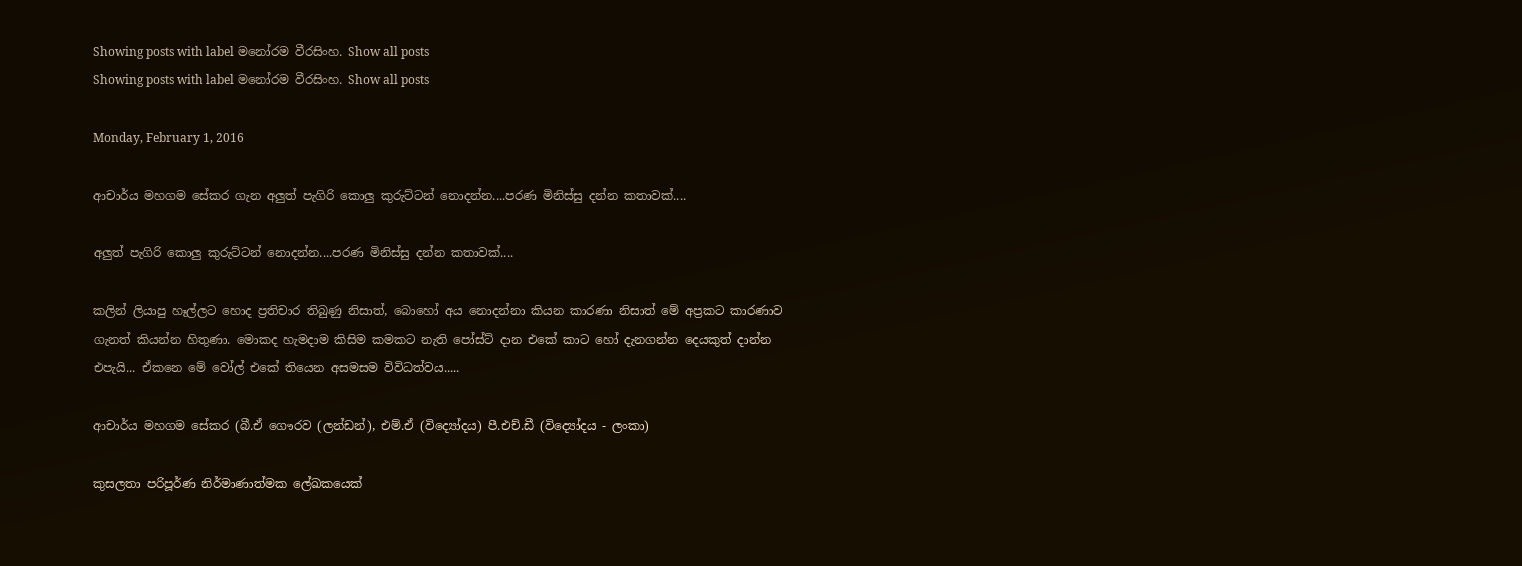Showing posts with label මනෝරම වීරසිංහ. Show all posts
Showing posts with label මනෝරම වීරසිංහ. Show all posts

Monday, February 1, 2016

ආචාර්ය මහගම සේකර ගැන අලුත් පැගිරි කොලු කුරුට්ටන් නොදන්න....පරණ මිනිස්සු දන්න කතාවක්....

අලුත් පැගිරි කොලු කුරුට්ටන් නොදන්න....පරණ මිනිස්සු දන්න කතාවක්....

කලින් ලියාපු හෑල්ලට හොද ප්‍රතිචාර තිබුණු නිසාත්, බොහෝ අය නොදන්නා කියන කාරණා නිසාත් මේ අප්‍රකට කාරණාව ගැනත් කියන්න හිතුණා. මොකද හැමදාම කිසිම කමකට නැති පෝස්ට් දාන එකේ කාට හෝ දැනගන්න දෙයකුත් දාන්න එපැයි... ඒකනෙ මේ වෝල් එකේ තියෙන අසමසම විවිධත්වය.....

ආචාර්ය මහගම සේකර (බී.ඒ ගෞරව (ලන්ඩන්), එම්.ඒ (විද්‍යෝදය) පී.එච්.ඩී (විද්‍යෝදය - ලංකා)

කුසලතා පරිපූර්ණ නිර්මාණාත්මක ලේඛකයෙක්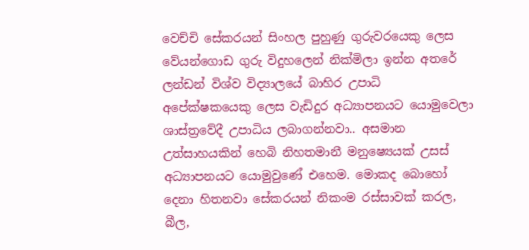වෙච්චි සේකරයන් සිංහල පුහුණු ගුරුවරයෙකු ලෙස වේයන්ගොඩ ගුරු විදුහලෙන් නික්මිලා ඉන්න අතරේ ලන්ඩන් විශ්ව විද්‍යාලයේ බාහිර උපාධි අපේක්ෂකයෙකු ලෙස වැඩිදුර අධ්‍යාපනයට යොමුවෙලා ශාස්ත්‍රවේදී උපාධිය ලබාගන්නවා.. අසමාන උත්සාහයකින් හෙබි නිහතමානී මනුෂ්‍යෙයක් උසස් අධ්‍යාපනයට යොමුවුණේ එහෙම. මොකද බොහෝ දෙනා හිතනවා සේකරයන් නිකංම රස්සාවක් කරල, බීල,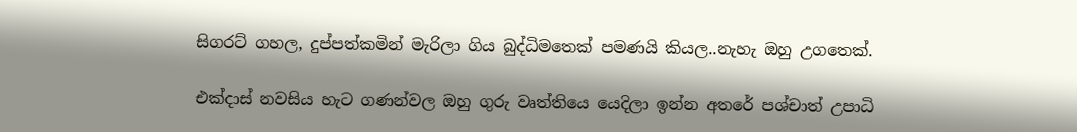සිගරට් ගහල, දුප්පත්කමින් මැරිලා ගිය බුද්ධිමතෙක් පමණයි කියල..නැහැ ඔහු උගතෙක්.

එක්දාස් නවසිය හැට ගණන්වල ඔහු ගුරු වෘත්තියෙ යෙදිලා ඉන්න අතරේ පශ්චාත් උපාධි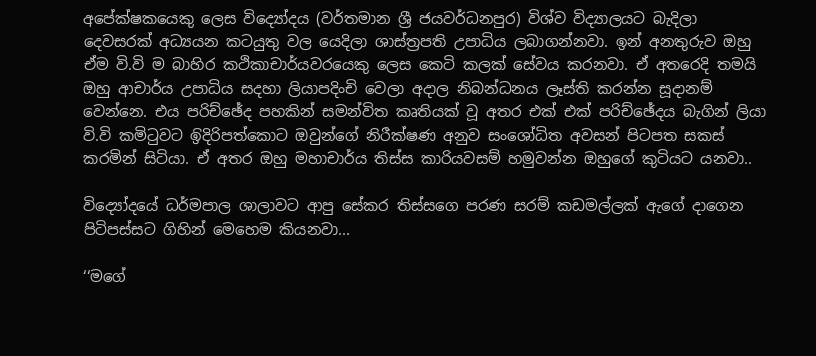අපේක්ෂකයෙකු ලෙස විද්‍යෝදය (වර්තමාන ශ්‍රී ජයවර්ධනපුර) විශ්ව විද්‍යාලයට බැදිලා දෙවසරක් අධ්‍යයන කටයුතු වල යෙදිලා ශාස්ත්‍රපති උපාධිය ලබාගන්නවා. ඉන් අනතුරුව ඔහු ඒම වි.වි ම බාහිර කථිකාචාර්යවරයෙකු ලෙස කෙටි කලක් සේවය කරනවා. ඒ අතරෙදි තමයි ඔහු ආචාර්ය උපාධිය සදහා ලියාපදිංචි වෙලා අදාල නිබන්ධනය ලෑස්ති කරන්න සූදානම් වෙන්නෙ. එය පරිච්ඡේද පහකින් සමන්විත කෘතියක් වූ අතර එක් එක් පරිච්ඡේදය බැගින් ලියා වි.වි කමිටුවට ඉිදිරිපත්කොට ඔවුන්ගේ නිරීක්ෂණ අනුව සං‍ශෝධිත අවසන් පිටපත සකස් කරමින් සිටියා. ඒ අතර ඔහු මහාචාර්ය තිස්ස කාරියවසම් හමුවන්න ඔහුගේ කුටියට යනවා..

විද්‍යෝදයේ ධර්මපාල ශාලාවට ආපු සේකර තිස්සගෙ පරණ සරම් කඩමල්ලක් ඇගේ දාගෙන පිටිපස්සට ගිහින් මෙහෙම කියනවා...

‘‘මගේ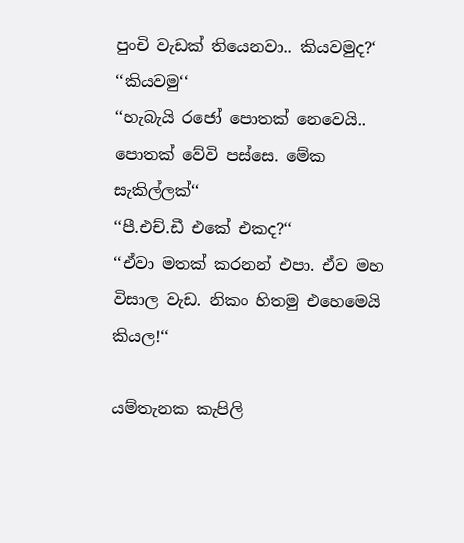පුංචි වැඩක් තියෙනවා.. කියවමුද?‘
‘‘කියවමු‘‘
‘‘හැබැයි රජෝ පොතක් නෙවෙයි.. පොතක් වේවි පස්සෙ. මේක සැකිල්ලක්‘‘
‘‘පී.එච්.ඩී එකේ එකද?‘‘
‘‘ඒවා මතක් කරනන් එපා. ඒව මහ විසාල වැඩ. නිකං හිතමු එහෙමෙයි කියල!‘‘

යම්තැනක කැපිලි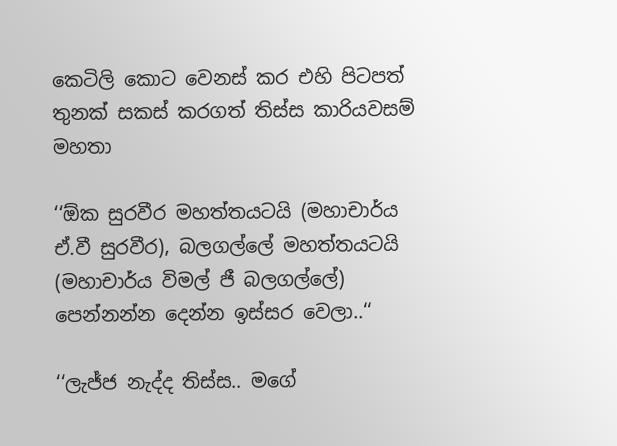කෙටිලි කොට වෙනස් කර එහි පිටපත් තුනක් සකස් කරගත් තිස්ස කාරියවසම් මහතා

‘‘ඕක සුරවීර මහත්තයටයි (මහාචාර්ය ඒ.වී සුරවීර), බලගල්ලේ මහත්තයටයි (මහාචාර්ය විමල් ජී බලගල්ලේ) පෙන්නන්න දෙන්න ඉස්සර වෙලා..‘‘

‘‘ලැජ්ජ නැද්ද තිස්ස.. මගේ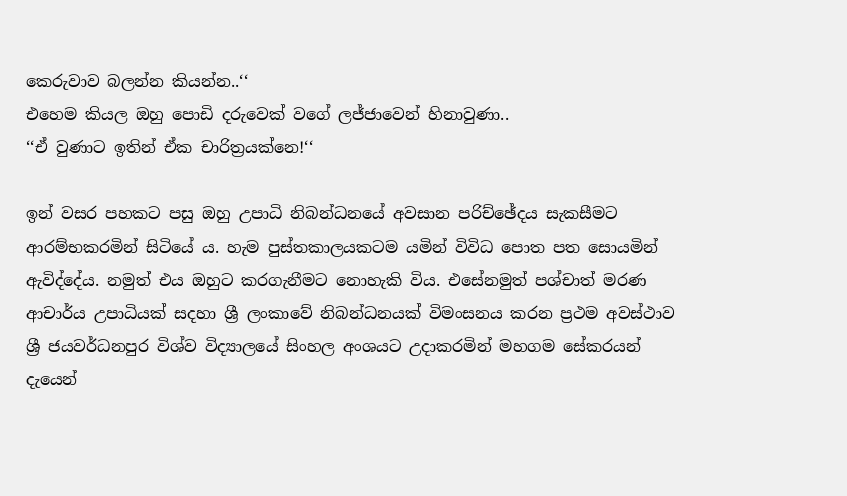කෙරුවාව බලන්න කියන්න..‘‘
එහෙම කියල ඔහු පොඩි දරුවෙක් වගේ ලජ්ජාවෙන් හිනාවුණා..
‘‘ඒ වුණාට ඉතින් ඒක චාරිත්‍රයක්නෙ!‘‘

ඉන් වසර පහකට පසු ඔහු උපාධි නිබන්ධනයේ අවසාන පරිච්ඡේදය සැකසීමට ආරම්භකරමින් සිටියේ ය. හැම පුස්තකාලයකටම යමින් විවිධ පොත පත සොයමින් ඇවිද්දේය. නමුත් එය ඔහුට කරගැනීමට නොහැකි විය. එසේනමුත් පශ්චාත් මරණ ආචාර්ය උපාධියක් සදහා ශ්‍රී ලංකාවේ නිබන්ධනයක් විමංසනය කරන ප්‍රථම අවස්ථාව ශ්‍රී ජයවර්ධනපුර විශ්ව විද්‍යාලයේ සිංහල අංශයට උදාකරමින් මහගම සේකරයන් දැයෙන්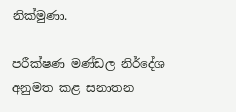නික්මුණා.

පරීක්ෂණ මණ්ඩල නිර්දේශ අනුමත කළ සනාතන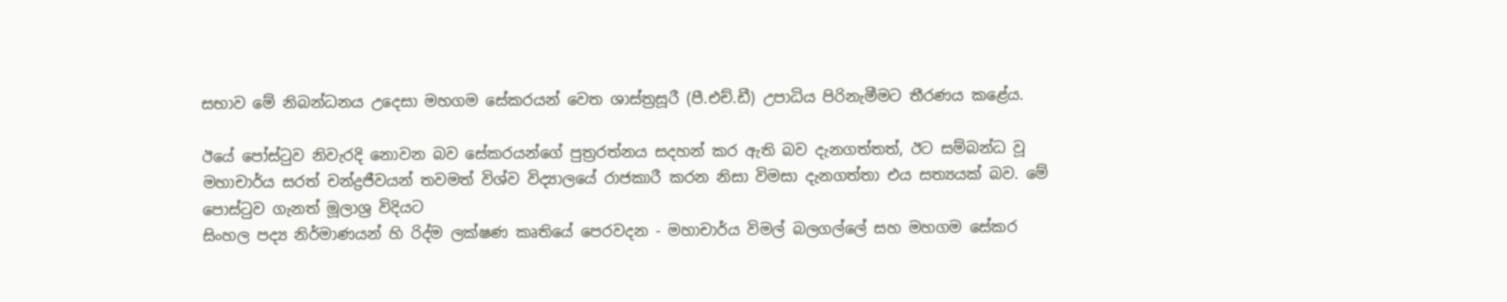සභාව මේ නිබන්ධනය උදෙසා මහගම සේකරයන් වෙත ශාස්ත්‍රසූරී (පී.එච්.ඩී) උපාධිය පිරිනැමීමට තීරණය කළේය.

ඊයේ පෝස්ටුව නිවැරදි නොවන බව සේකරයන්ගේ පුත්‍රරත්නය සදහන් කර ඇති බව දැනගත්තත්, ඊට සම්බන්ධ වූ මහාචාර්ය සරත් චන්ද්‍රජීවයන් තවමත් විශ්ව විද්‍යාලයේ රාජකාරී කරන නිසා විමසා දැනගත්තා එය සත්‍යයක් බව. මේ පොස්ටුව ගැනත් මූලාශ්‍ර විදියට
සිංහල පද්‍ය නිර්මාණයන් හි රිද්ම ලක්ෂණ කෘතියේ පෙරවදන - මහාචාර්ය විමල් බලගල්ලේ සහ මහගම සේකර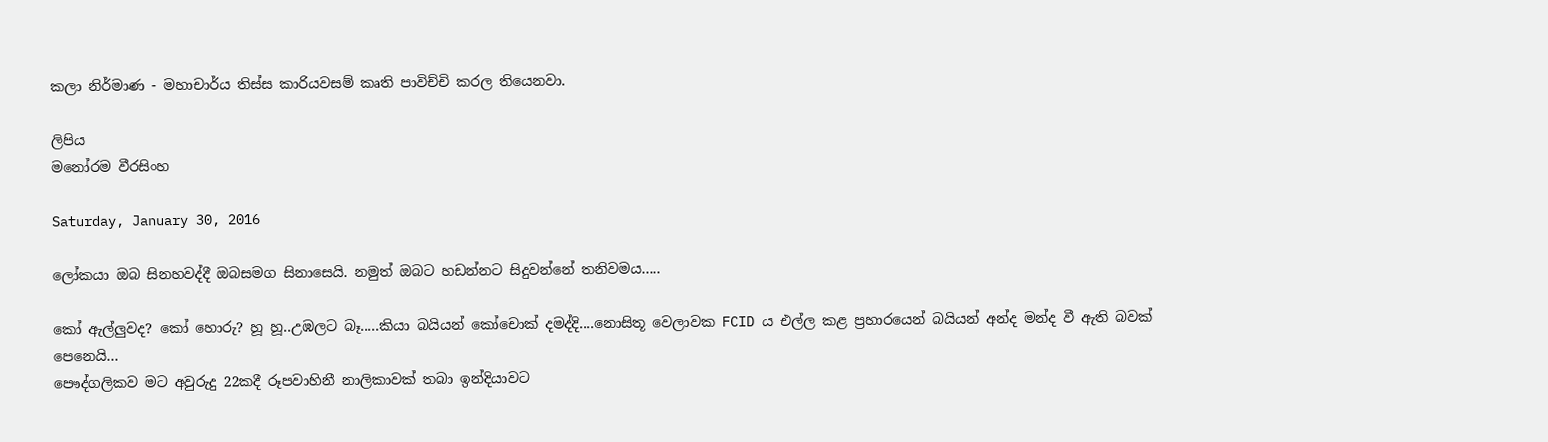කලා නිර්මාණ - මහාචාර්ය තිස්ස කාරියවසම් කෘති පාවිච්චි කරල තියෙනවා.

ලිපිය
මනෝරම වීරසිංහ

Saturday, January 30, 2016

ලෝකයා ඔබ සිනහවද්දී ඔබසමග සිනාසෙයි. නමුත් ඔබට හඩන්නට සිදුවන්නේ තනිවමය.....

කෝ ඇල්ලුවද? කෝ හොරු? හූ හූ..උඹලට බෑ.....කියා බයියන් කෝචොක් දමද්දි....නොසිතූ වෙලාවක FCID ය එල්ල කළ ප්‍රහාරයෙන් බයියන් අන්ද මන්ද වී ඇති බවක් පෙනෙයි...
පෞද්ගලිකව මට අවුරුදු 22කදී රූපවාහිනී නාලිකාවක් තබා ඉන්දියාවට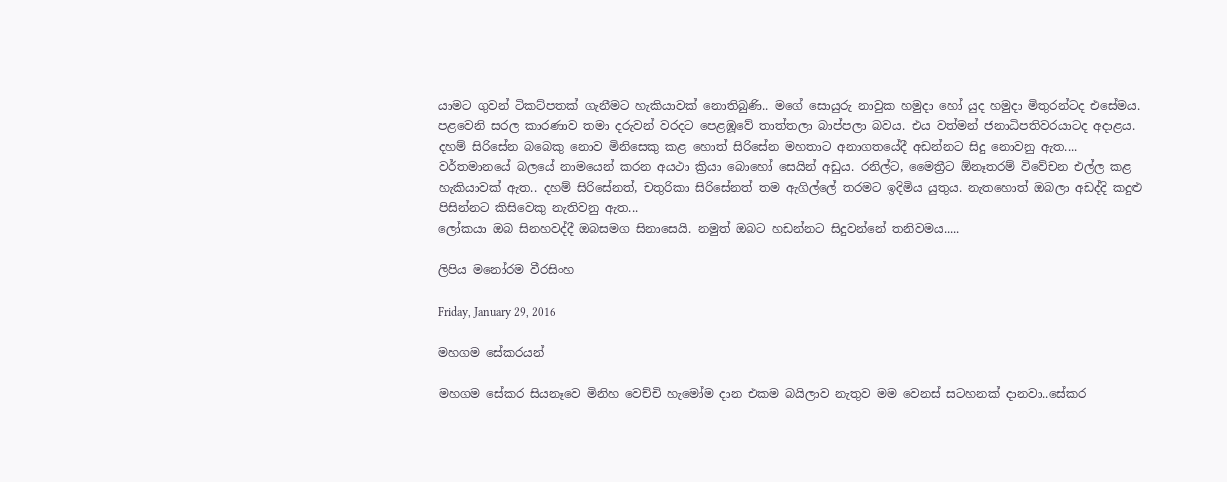යාමට ගුවන් ටිකට්පතක් ගැනීමට හැකියාවක් නොතිබුණි.. මගේ සොයුරු නාවුක හමුදා හෝ යුද හමුදා මිතුරන්ටද එසේමය.
පළවෙනි සරල කාරණාව තමා දරුවන් වරදට පෙළඹූවේ තාත්තලා බාප්පලා බවය. එය වත්මන් ජනාධිපතිවරයාටද අදාළය. දහම් සිරිසේන බබෙකු නොව මිනිසෙකු කළ හොත් සිරිසේන මහතාට අනාගතයේදී අඩන්නට සිදු නොවනු ඇත....
වර්තමානයේ බලයේ නාමයෙන් කරන අයථා ක්‍රියා බොහෝ සෙයින් අඩුය. රනිල්ට, මෛත්‍රීට ඕනෑතරම් විවේචන එල්ල කළ හැකියාවක් ඇත.. දහම් සිරිසේනත්, චතුරිකා සිරිසේනත් තම ඇගිල්ලේ තරමට ඉදිමිය යුතුය. නැතහොත් ඔබලා අඩද්දි කදුළු පිසින්නට කිසිවෙකු නැතිවනු ඇත...
ලෝකයා ඔබ සිනහවද්දී ඔබසමග සිනාසෙයි. නමුත් ඔබට හඩන්නට සිදුවන්නේ තනිවමය.....

ලිපිය මනෝරම වීරසිංහ

Friday, January 29, 2016

මහගම සේකරයන්

මහගම සේකර සියනෑවෙ මිනිහ වෙච්චි හැමෝම දාන එකම බයිලාව නැතුව මම වෙනස් සටහනක් දානවා..සේකර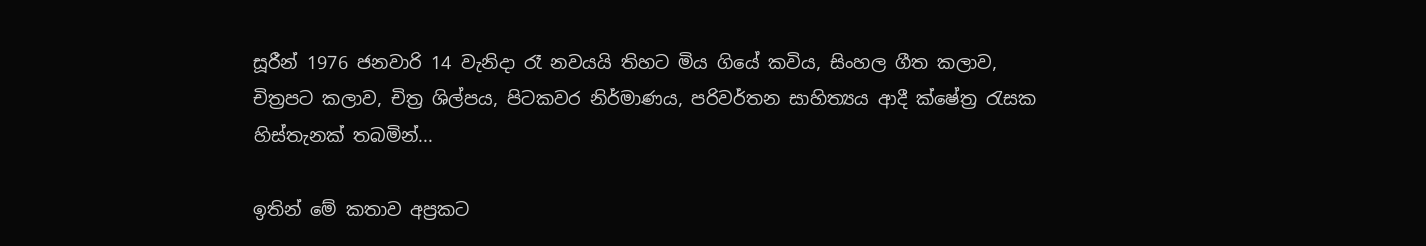සූරීන් 1976 ජනවාරි 14 වැනිදා රෑ නවයයි තිහට මිය ගියේ කවිය, සිංහල ගීත කලාව, චිත්‍රපට කලාව, චිත්‍ර ශිල්පය, පිටකවර නිර්මාණය, පරිවර්තන සාහිත්‍යය ආදී ක්ෂේත්‍ර රැසක හිස්තැනක් තබමින්...

ඉතින් මේ කතාව අප්‍රකට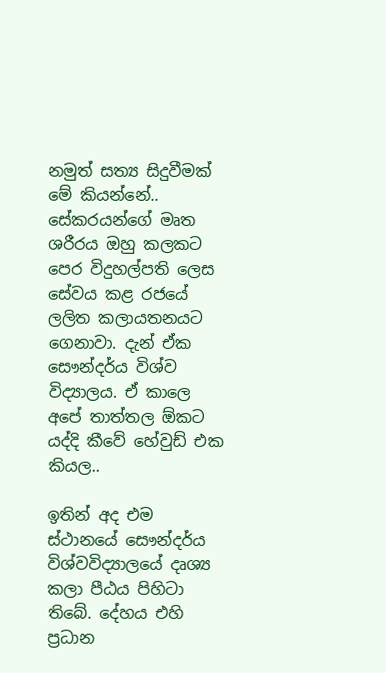නමුත් සත්‍ය සිදුවීමක් මේ කියන්නේ.. සේකරයන්ගේ මෘත ශරීරය ඔහු කලකට පෙර විදුහල්පති ලෙස සේවය කළ රජයේ ලලිත කලායතනයට ගෙනාවා. දැන් ඒක සෞන්දර්ය විශ්ව විද්‍යාලය. ඒ කාලෙ අපේ තාත්තල ඕකට යද්දි කීවේ හේවුඩ් එක කියල..

ඉතින් අද එම ස්ථානයේ සෞන්දර්ය විශ්වවිද්‍යාලයේ දෘශ්‍ය කලා පීඨය පිහිටා තිබේ. දේහය එහි ප්‍රධාන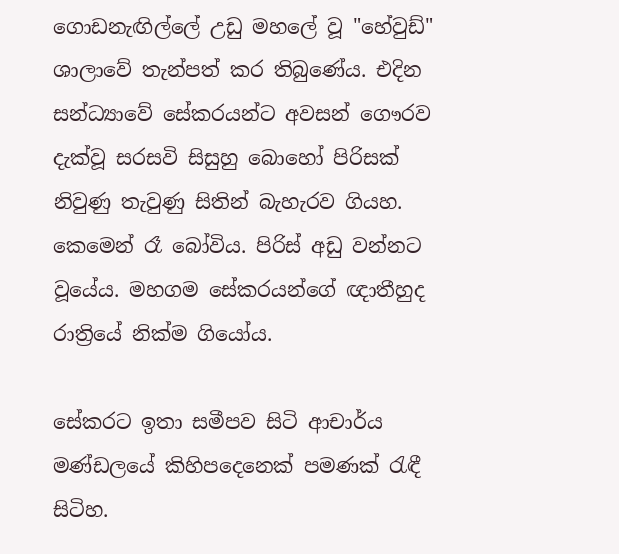ගොඩනැඟිල්ලේ උඩු මහලේ වූ "හේවුඩ්" ශාලාවේ තැන්පත් කර තිබුණේය. එදින සන්ධ්‍යාවේ සේකරයන්ට අවසන් ගෞරව දැක්වූ සරසවි සිසුහු බොහෝ පිරිසක් නිවුණු තැවුණු සිතින් බැහැරව ගියහ. කෙමෙන් රෑ බෝවිය. පිරිස් අඩු වන්නට වූයේය. මහගම සේකරයන්ගේ ඥාතීහුද රාත්‍රියේ නික්ම ගියෝය.

සේකරට ඉතා සමීපව සිටි ආචාර්ය මණ්ඩලයේ කිහිපදෙනෙක් පමණක් රැඳී සිටිහ.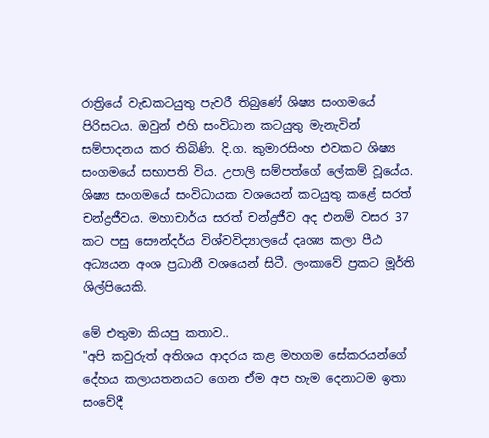රාත්‍රියේ වැඩකටයුතු පැවරී තිබුණේ ශිෂ්‍ය සංගමයේ පිරිසටය. ඔවුන් එහි සංවිධාන කටයුතු මැනැවින් සම්පාදනය කර තිබිණි. දි.ග. කුමාරසිංහ එවකට ශිෂ්‍ය සංගමයේ සභාපති විය. උපාලි සම්පත්ගේ ලේකම් වූයේය. ශිෂ්‍ය සංගමයේ සංවිධායක වශයෙන් කටයුතු කළේ සරත් චන්ද්‍රජීවය. මහාචාර්ය සරත් චන්ද්‍රජීව අද එනම් වසර 37 කට පසු සෞන්දර්ය විශ්වවිද්‍යාලයේ දෘශ්‍ය කලා පීඨ අධ්‍යයන අංශ ප්‍රධානී වශයෙන් සිටී. ලංකාවේ ප්‍රකට මූර්ති ශිල්පියෙකි.

මේ එතුමා කියපු කතාව..
"අපි කවුරුත් අතිශය ආදරය කළ මහගම සේකරයන්ගේ දේහය කලායතනයට ගෙන ඒම අප හැම දෙනාටම ඉතා සංවේදී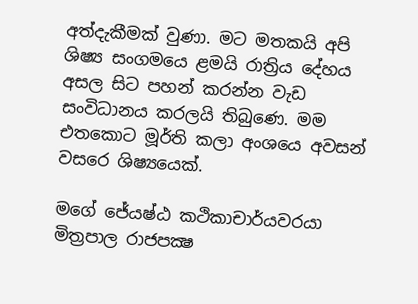අත්දැකීමක් වුණා. මට මතකයි අපි ශිෂ්‍ය සංගමයෙ ළමයි රාත්‍රිය දේහය අසල සිට පහන් කරන්න වැඩ සංවිධානය කරලයි තිබුණෙ. මම එතකොට මූර්ති කලා අංශයෙ අවසන් වසරෙ ශිෂ්‍යයෙක්.

මගේ ජේ‍යෂ්ඨ කථිකාචාර්යවරයා මිත්‍රපාල රාජපක්‍ෂ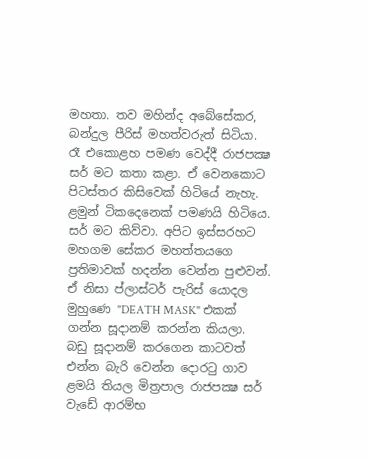මහතා. තව මහින්ද අබේසේකර, බන්දුල පීරිස් මහත්වරුත් සිටියා. රෑ එකොළහ පමණ වෙද්දී රාජපක්‍ෂ සර් මට කතා කළා. ඒ වෙනකොට පිටස්තර කිසිවෙක් හිටියේ නැහැ. ළමුන් ටිකදෙනෙක් පමණයි හිටියෙ. සර් මට කිව්වා. අපිට ඉස්සරහට මහගම සේකර මහත්තයගෙ ප්‍රතිමාවක් හදන්න වෙන්න පුළුවන්. ඒ නිසා ප්ලාස්ටර් පැරිස් යොදල මුහුණෙ "DEATH MASK" එකක් ගන්න සූදානම් කරන්න කියලා. බඩු සූදානම් කරගෙන කාටවත් එන්න බැරි වෙන්න ‍දොරටු ගාව ළමයි තියල මිත්‍රපාල රාජපක්‍ෂ සර් වැඩේ ආරම්භ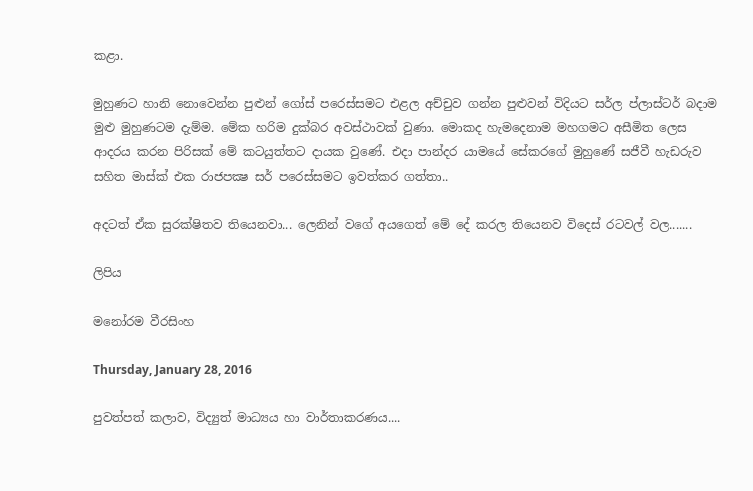කළා.

මුහුණට හානි නොවෙන්න පුළුන් ගෝස් පරෙස්සමට එළල අච්චුව ගන්න පුළුවන් විදියට සර්ල ප්ලාස්ටර් බදාම මුළු මුහුණටම දැම්ම. මේක හරිම දුක්බර අවස්ථාවක් වුණා. මොකද හැමදෙනාම මහගමට අසීමිත ලෙස ආදරය කරන පිරිසක් මේ කටයුත්තට දායක වුණේ. එදා පාන්දර යාමයේ සේකරගේ මුහුණේ සජීවී හැඩරුව සහිත මාස්ක් එක රාජපක්‍ෂ සර් පරෙස්සමට ඉවත්කර ගත්තා..

අදටත් ඒක සුරක්ෂිතව තියෙනවා... ලෙනින් වගේ අයගෙත් මේ දේ කරල තියෙනව විදෙස් රටවල් වල.......

ලිපිය

මනෝරම වීරසිංහ

Thursday, January 28, 2016

පුවත්පත් කලාව, විද්‍යුත් මාධ්‍යය හා වාර්තාකරණය....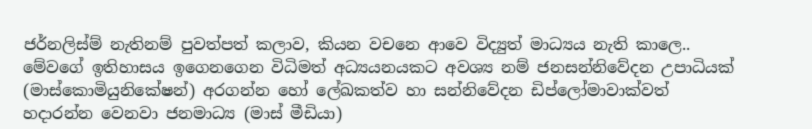ජර්නලිස්ම් නැතිනම් පුවත්පත් කලාව, කියන වචනෙ ආවෙ විද්‍යුත් මාධ්‍යය නැති කාලෙ.. මේවගේ ඉතිහාසය ඉගෙනගෙන විධිමත් අධ්‍යයනයකට අවශ්‍ය නම් ජනසන්නිවේදන උපාධියක් (මාස්කොමියුනිකේෂන්) අරගන්න හෝ ලේඛකත්ව හා සන්නිවේදන ඩිප්ලෝමාවාක්වත් හදාරන්න වෙනවා ජනමාධ්‍ය (මාස් මීඩියා)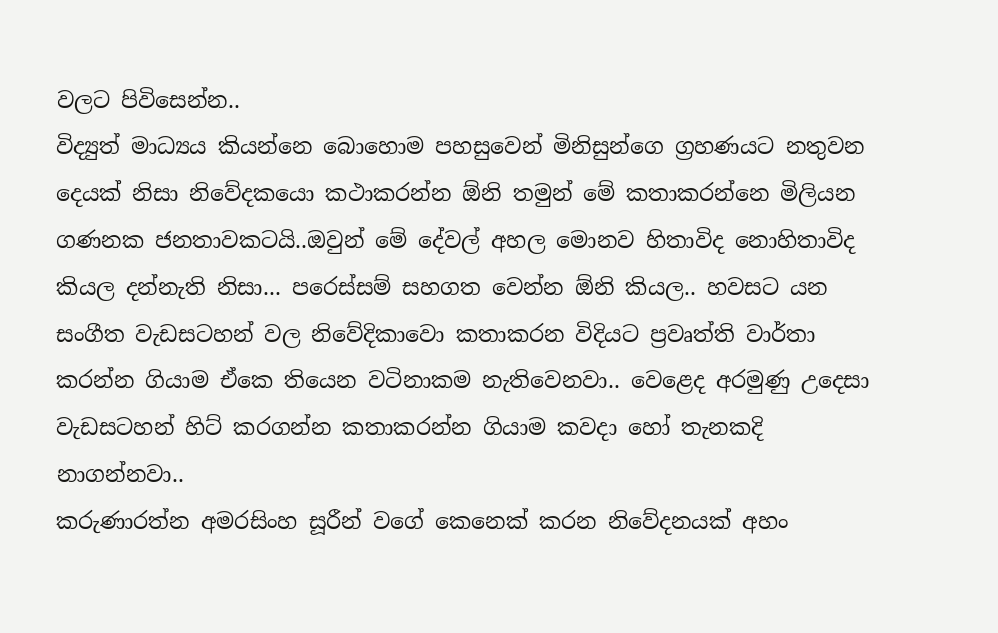වලට පිවිසෙන්න..
විද්‍යුත් මාධ්‍යය කියන්නෙ බොහොම පහසුවෙන් මිනිසුන්ගෙ ග්‍රහණයට නතුවන දෙයක් නිසා නිවේදකයො කථාකරන්න ඕනි තමුන් මේ කතාකරන්නෙ මිලියන ගණනක ජනතාවකටයි..ඔවුන් මේ දේවල් අහල මොනව හිතාවිද නොහිතාවිද කියල දන්නැති නිසා... පරෙස්සම් සහගත වෙන්න ඕනි කියල.. හවසට යන සංගීත වැඩසටහන් වල නිවේදිකාවො කතාකරන විදියට ප්‍රවෘත්ති වාර්තා කරන්න ගියාම ඒකෙ තියෙන වටිනාකම නැතිවෙනවා.. වෙළෙද අරමුණු උදෙසා වැඩසටහන් හිට් කරගන්න කතාකරන්න ගියාම කවදා හෝ තැනකදි නාගන්නවා..
කරුණාරත්න අමරසිංහ සූරීන් වගේ කෙනෙක් කරන නිවේදනයක් අහං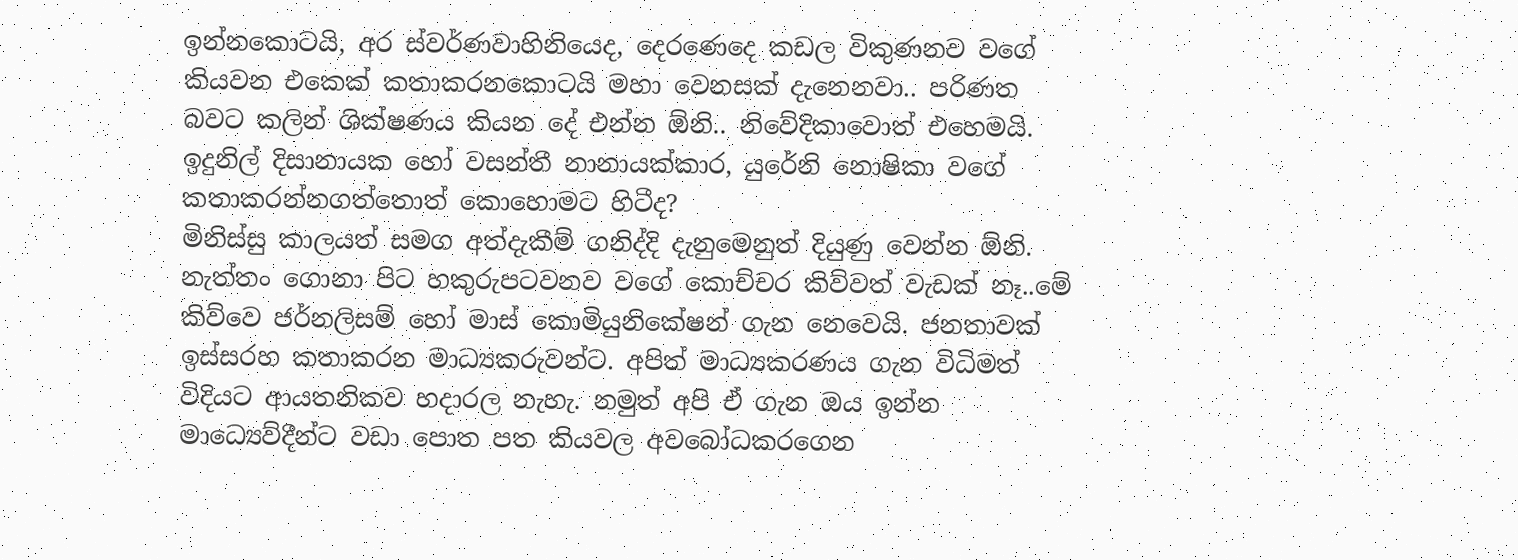ඉන්නකොටයි, අර ස්වර්ණවාහිනියෙද, දෙරණෙදෙ කඩල විකුණනව වගේ කියවන එකෙක් කතාකරනකොටයි මහා වෙනසක් දැනෙනවා.. පරිණත බවට කලින් ශික්ෂණය කියන දේ එන්න ඕනි.. නිවේදිකාවොත් එහෙමයි. ඉදුනිල් දිසානායක හෝ වසන්තී නානායක්කාර, යුරේනි නොෂිකා වගේ කතාකරන්නගත්තොත් කොහොමට හිටීද?
මිනිස්සු කාලයත් සමග අත්දැකීම් ගනිද්දි දැනුමෙනුත් දියුණු වෙන්න ඕනි. නැත්තං ගොනා පිට හකුරුපටවනව වගේ කොච්චර කිව්වත් වැඩක් නෑ..මේ කිව්වෙ ජර්නලිසම් හෝ මාස් කොමියුනිකේෂන් ගැන නෙවෙයි. ජනතාවක් ඉස්සරහ කතාකරන මාධ්‍යකරුවන්ට. අපිත් මාධ්‍යකරණය ගැන විධිමත් විදියට ආයතනිකව හදාරල නැහැ. නමුත් අපි ඒ ගැන ඔය ඉන්න මාධ්‍යෙව්දීන්ට වඩා පොත පත කියවල අවබෝධකරගෙන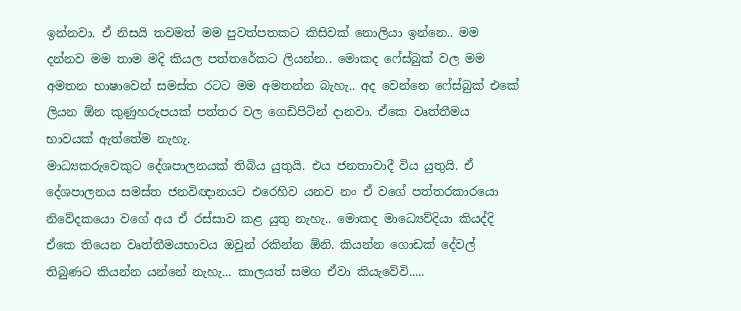ඉන්නවා. ඒ නිසයි තවමත් මම පුවත්පතකට කිසිවක් නොලියා ඉන්නෙ.. මම දන්නව මම තාම මදි කියල පත්තරේකට ලියන්න.. මොකද ෆේස්බුක් වල මම අමතන භාෂාවෙන් සමස්ත රටට මම අමතන්න බැහැ.. අද වෙන්නෙ ෆේස්බුක් එකේ ලියන ඕන කුණුහරුපයක් පත්තර වල ගෙඩිපිටින් දානවා. ඒකෙ වෘත්තීමය භාවයක් ඇත්තේම නැහැ.
මාධ්‍යකරුවෙකුට දේශපාලනයක් තිබිය යුතුයි. එය ජනතාවාදී විය යුතුයි. ඒ දේශපාලනය සමස්ත ජනවිඥානයට එරෙහිව යනව නං ඒ වගේ පත්තරකාරයො නිවේදකයො වගේ අය ඒ රස්සාව කළ යුතු නැහැ.. මොකද මාධ්‍යෙව්දියා කියද්දි ඒකෙ තියෙන වෘත්තීමයභාවය ඔවුන් රකින්න ඕනි. කියන්න ගොඩක් දේවල් තිබුණට කියන්න යන්නේ නැහැ... කාලයත් සමග ඒවා කියැවේවි.....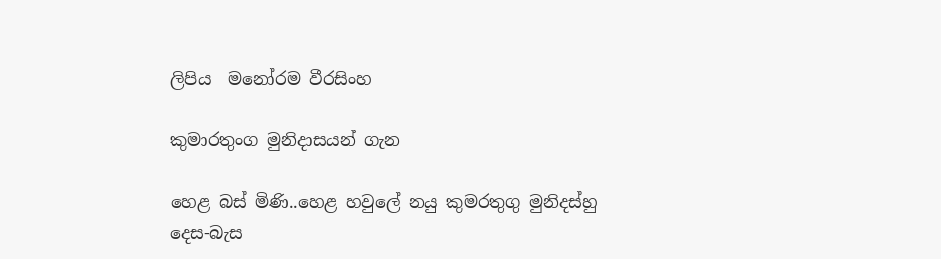ලිපිය  මනෝරම වීරසිංහ

කුමාරතුංග මුනිදාසයන් ගැන

හෙළ බස් මිණි..හෙළ හවුලේ නයු කුමරතුගු මුනිදස්හු දෙස-බැස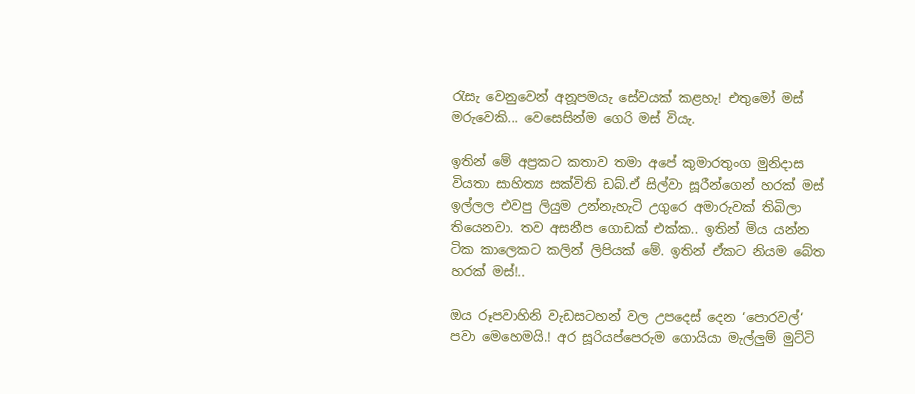රැසැ වෙනුවෙන් අනූපමයැ සේවයක් කළහැ! එතුමෝ මස් මරුවෙකි... වෙසෙසින්ම ගෙරි මස් වියැ.

ඉතින් මේ අප්‍රකට කතාව තමා අපේ කුමාරතුංග මුනිදාස වියතා සාහිත්‍ය සක්විති ඩබ්.ඒ සිල්වා සූරීන්ගෙන් හරක් මස් ඉල්ලල එවපු ලියුම උන්නැහැටි උගුරෙ අමාරුවක් තිබිලා තියෙනවා. තව අසනීප ගොඩක් එක්ක.. ඉතින් මිය යන්න ටික කාලෙකට කලින් ලිපියක් මේ. ඉතින් ඒකට නියම බේත හරක් මස්!..

ඔය රූපවාහිනි වැඩසටහන් වල උපදෙස් දෙන ‘පොරවල්‘ පවා මෙහෙමයි.! අර සූරියප්පෙරුම ගොයියා මැල්ලුම් මුට්ටි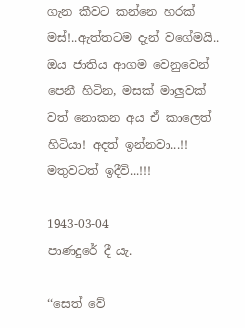ගැන කීවට කන්නෙ හරක් මස්!..ඇත්තටම දැන් වගේමයි.. ඔය ජාතිය ආගම වෙනුවෙන් පෙනී හිටින, මසක් මාලුවක් වත් නොකන අය ඒ කාලෙත් හිටියා! අදත් ඉන්නවා...!! මතුවටත් ඉදීවි...!!!

1943-03-04
පාණදුරේ දී යැ.

‘‘සෙත් වේ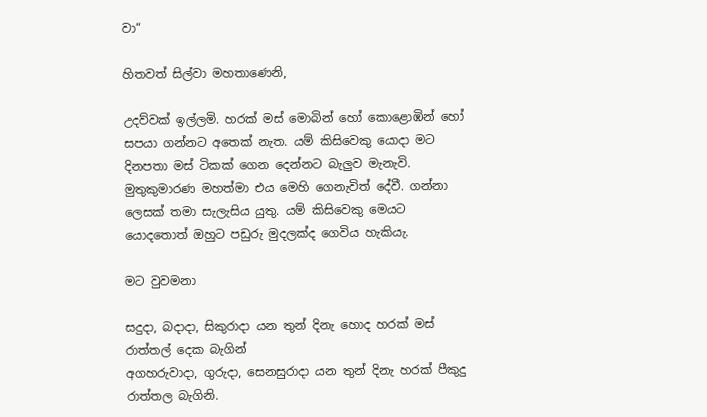වා“

හිතවත් සිල්වා මහතාණෙනි,

උදව්වක් ඉල්ලමි. හරක් මස් මොබින් හෝ කොළොඹින් හෝ සපයා ගන්නට අතෙක් නැත. යම් කිසිවෙකු යොදා මට දිනපතා මස් ටිකක් ගෙන දෙන්නට බැලුව මැනැවි. මුතුකුමාරණ මහත්මා එය මෙහි ගෙනැවිත් දේවී. ගන්නා ලෙසක් තමා සැලැසිය යුතු. යම් කිසිවෙකු මෙයට යොදතොත් ඔහුට පඩුරු මුදලක්ද ගෙවිය හැකියැ.

මට වුවමනා

සදුදා, බදාදා, සිකුරාදා යන තුන් දිනැ හොද හරක් මස් රාත්තල් දෙක බැගින්
අගහරුවාදා, ගුරුදා, සෙනසුරාදා යන තුන් දිනැ හරක් පීකුදු රාත්තල බැගිනි.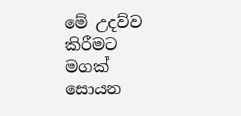මේ උදව්ව කිරීමට මගක් සොයන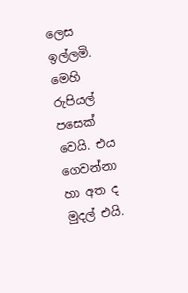ලෙස ඉල්ලමි.
මෙහි රුපියල් පසෙක් වෙයි. එය ගෙවන්නා හා අත ද මුදල් එයි.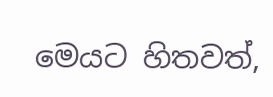මෙයට හිතවත්,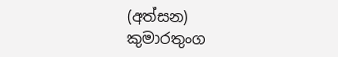(අත්සන)
කුමාරතුංග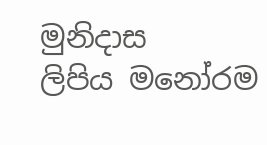මුනිදාස
ලිපිය මනෝරම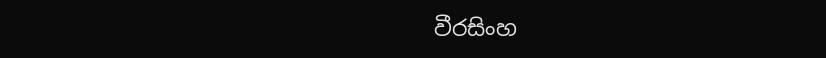වීරසිංහ